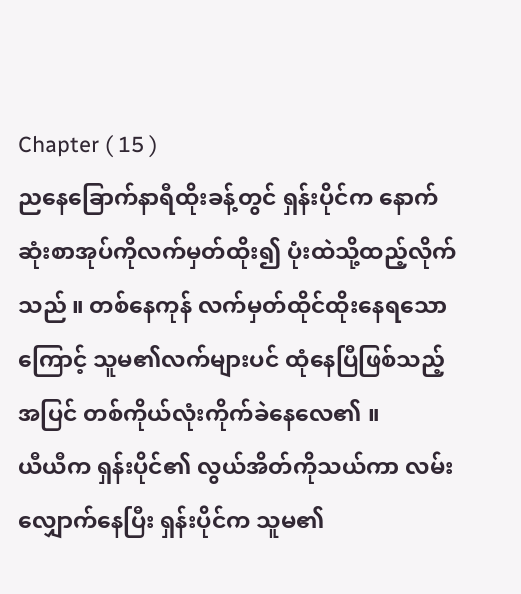Chapter ( 15 )
ညနေခြောက်နာရီထိုးခန့်တွင် ရှန်းပိုင်က နောက်ဆုံးစာအုပ်ကိုလက်မှတ်ထိုး၍ ပုံးထဲသို့ထည့်လိုက်သည် ။ တစ်နေကုန် လက်မှတ်ထိုင်ထိုးနေရသောကြောင့် သူမ၏လက်များပင် ထုံနေပြီဖြစ်သည့်အပြင် တစ်ကိုယ်လုံးကိုက်ခဲနေလေ၏ ။
ယီယီက ရှန်းပိုင်၏ လွယ်အိတ်ကိုသယ်ကာ လမ်းလျှောက်နေပြီး ရှန်းပိုင်က သူမ၏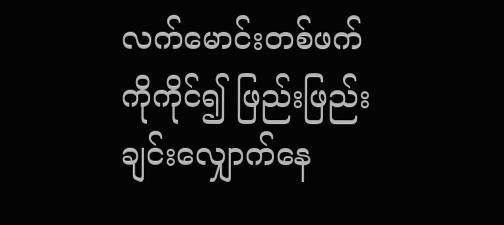လက်မောင်းတစ်ဖက်ကိုကိုင်၍ ဖြည်းဖြည်းချင်းလျှောက်နေ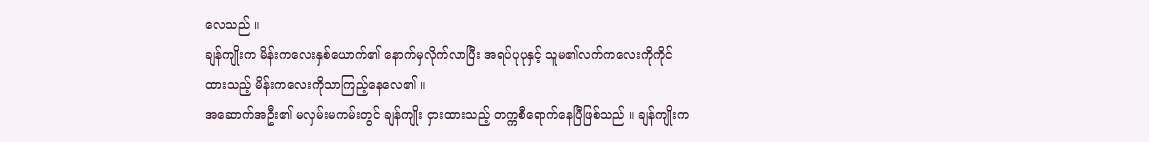လေသည် ။
ချန်ကျိုးက မိန်းကလေးနှစ်ယောက်၏ နောက်မှလိုက်လာပြီး အရပ်ပုပုနှင့် သူမ၏လက်ကလေးကိုကိုင်ထားသည့် မိန်းကလေးကိုသာကြည့်နေလေ၏ ။
အဆောက်အဦး၏ မလှမ်းမကမ်းတွင် ချန်ကျိုး ငှားထားသည့် တက္ကစီရောက်နေပြီဖြစ်သည် ။ ချန်ကျိုးက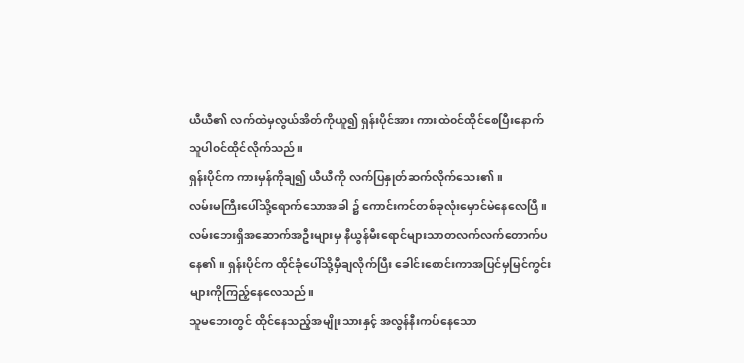ယီယီ၏ လက်ထဲမှလွယ်အိတ်ကိုယူ၍ ရှန်းပိုင်အား ကားထဲ၀င်ထိုင်စေပြီးနောက် သူပါ၀င်ထိုင်လိုက်သည်။
ရှန်းပိုင်က ကားမှန်ကိုချ၍ ယီယီကို လက်ပြနှုတ်ဆက်လိုက်သေး၏ ။
လမ်းမကြီးပေါ်သို့ရောက်သောအခါ ၌ ကောင်းကင်တစ်ခုလုံးမှောင်မဲနေလေပြီ ။ လမ်းဘေးရှိအဆောက်အဦးများမှ နီယွန်မီးရောင်များသာတလက်လက်တောက်ပနေ၏ ။ ရှန်းပိုင်က ထိုင်ခုံပေါ်သို့မှီချလိုက်ပြီး ခေါင်းစောင်းကာအပြင်မှမြင်ကွင်းများကိုကြည့်နေလေသည်။
သူမဘေးတွင် ထိုင်နေသည့်အမျိုးသားနှင့် အလွန်နီးကပ်နေသော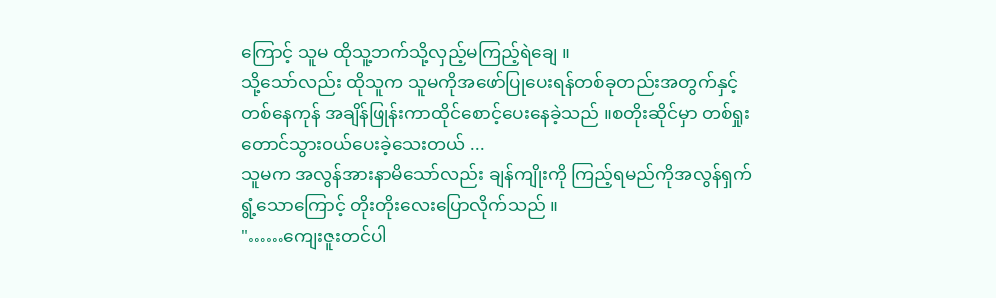ကြောင့် သူမ ထိုသူ့ဘက်သို့လှည့်မကြည့်ရဲချေ ။
သို့သော်လည်း ထိုသူက သူမကိုအဖော်ပြုပေးရန်တစ်ခုတည်းအတွက်နှင့်တစ်နေကုန် အချိန်ဖြုန်းကာထိုင်စောင့်ပေးနေခဲ့သည် ။စတိုးဆိုင်မှာ တစ်ရှုးတောင်သွား၀ယ်ပေးခဲ့သေးတယ် ...
သူမက အလွန်အားနာမိသော်လည်း ချန်ကျိုးကို ကြည့်ရမည်ကိုအလွန်ရှက်ရွံ့သောကြောင့် တိုးတိုးလေးပြောလိုက်သည် ။
"……ကျေးဇူးတင်ပါ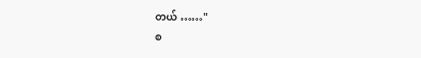တယ် ……"
စ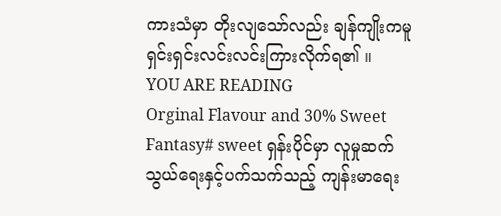ကားသံမှာ တိုးလျသော်လည်း ချန်ကျိုးကမူ ရှင်းရှင်းလင်းလင်းကြားလိုက်ရ၏ ။
YOU ARE READING
Orginal Flavour and 30% Sweet
Fantasy# sweet ရှန်းပိုင်မှာ လူမှုဆက်သွယ်ရေးနှင့်ပက်သက်သည့် ကျန်းမာရေး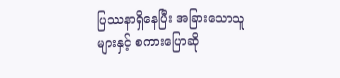ပြဿနာရှိနေပြီး အခြားသောသူများနှင့် စကားပြောဆို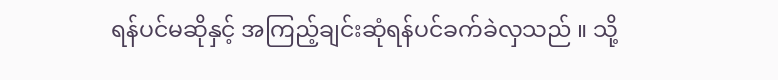ရန်ပင်မဆိုနှင့် အကြည့်ချင်းဆုံရန်ပင်ခက်ခဲလှသည် ။ သို့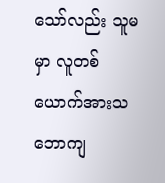သော်လည်း သူမမှာ လူတစ်ယောက်အားသဘောကျ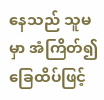နေသည် သူမမှာ အံကြိတ်၍ ခြေထိပ်ဖြင့်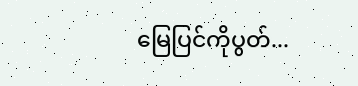မြေပြင်ကိုပွတ်...